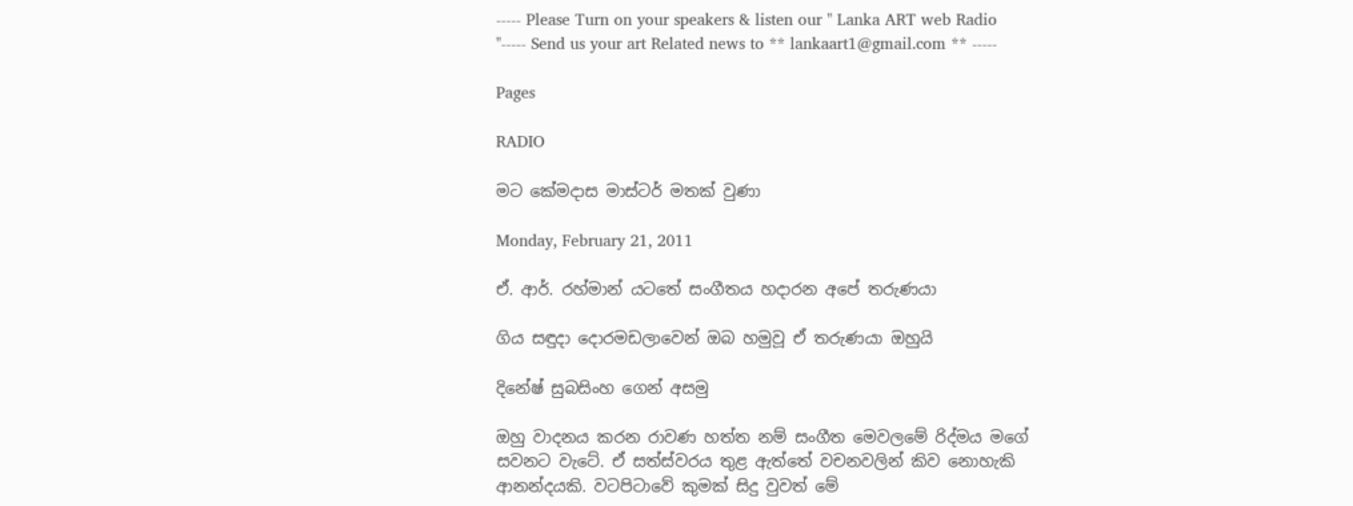----- Please Turn on your speakers & listen our " Lanka ART web Radio "----- Send us your art Related news to ** lankaart1@gmail.com ** -----

Pages

RADIO

මට කේමදාස මාස්ටර් මතක් වුණා

Monday, February 21, 2011

ඒ. ආර්. රහ්මාන් යටතේ සංගීතය හදාරන අපේ තරුණයා

ගිය සඳුදා දොරමඩලාවෙන් ඔබ හමුවූ ඒ තරුණයා ඔහුයි

දිනේෂ් සුබසිංහ ගෙන් අසමු

ඔහු වාදනය කරන රාවණ හත්ත නම් සංගීත මෙවලමේ රිද්මය මගේ සවනට වැටේ. ඒ සත්ස්වරය තුළ ඇත්තේ වචනවලින් කිව නොහැකි ආනන්දයකි. වටපිටාවේ කුමක් සිදු වුවත් මේ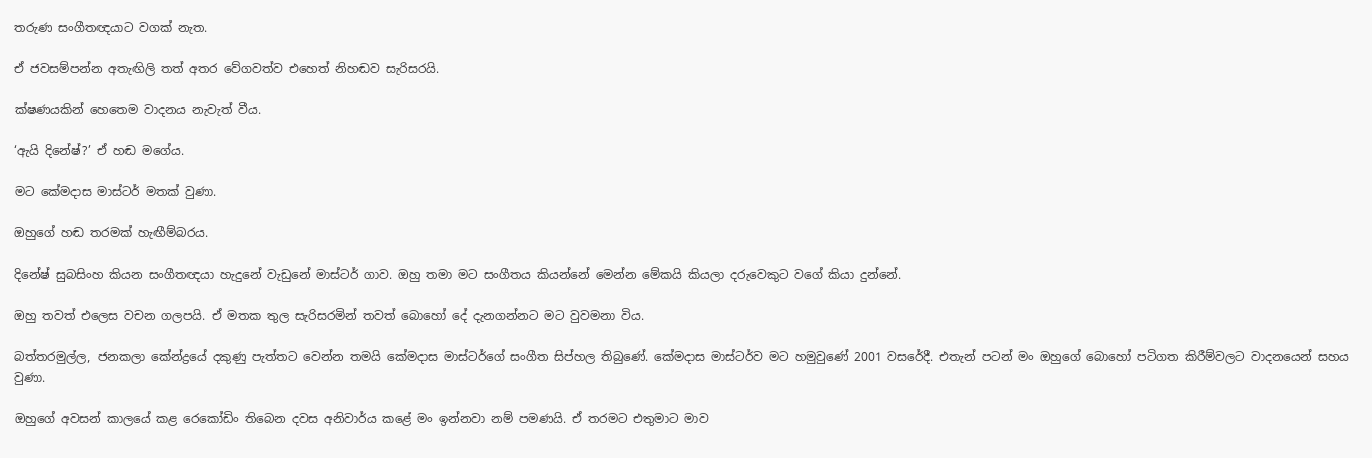තරුණ සංගීතඥයාට වගක් නැත.

ඒ ජවසම්පන්න අතැඟිලි තත් අතර වේගවත්ව එහෙත් නිහඬව සැරිසරයි.

ක්ෂණයකින් හෙතෙම වාදනය නැවැත් වීය.

‘ඇයි දිනේෂ්?’ ඒ හඬ මගේය.

මට කේමදාස මාස්ටර් මතක් වුණා.

ඔහුගේ හඬ තරමක් හැඟීම්බරය.

දිනේෂ් සුබසිංහ කියන සංගීතඥයා හැදුනේ වැඩුනේ මාස්ටර් ගාව. ඔහු තමා මට සංගීතය කියන්නේ මෙන්න මේකයි කියලා දරුවෙකුට වගේ කියා දුන්නේ.

ඔහු තවත් එලෙස වචන ගලපයි. ඒ මතක තුල සැරිසරමින් තවත් බොහෝ දේ දැනගන්නට මට වුවමනා විය.

බත්තරමුල්ල, ජනකලා කේන්ද්‍රයේ දකුණු පැත්තට වෙන්න තමයි කේමදාස මාස්ටර්ගේ සංගීත සිප්හල තිබුණේ. කේමදාස මාස්ටර්ව මට හමුවුණේ 2001 වසරේදී. එතැන් පටන් මං ඔහුගේ බොහෝ පටිගත කිරීම්වලට වාදනයෙන් සහය වුණා.

ඔහුගේ අවසන් කාලයේ කළ රෙකෝඩිං තිබෙන දවස අනිවාර්ය කළේ මං ඉන්නවා නම් පමණයි. ඒ තරමට එතුමාට මාව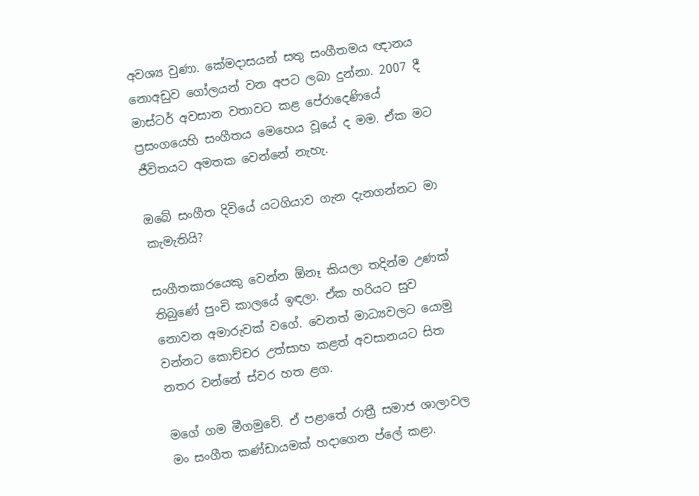අවශ්‍ය වුණා. කේමදාසයන් සතු සංගීතමය ඥානය නොඅඩුව ගෝලයන් වන අපට ලබා දුන්නා. 2007 දී මාස්ටර් අවසාන වතාවට කළ පේරාදෙණියේ ප්‍රසංගයෙහි සංගීතය මෙහෙය වූයේ ද මම. ඒක මට ජීවිතයට අමතක වෙන්නේ නැහැ.

ඔබේ සංගීත දිවියේ යටගියාව ගැන දැනගන්නට මා කැමැතියි?

සංගීතකාරයෙකු වෙන්න ඕනෑ කියලා තදින්ම උණක් තිබුණේ පුංචි කාලයේ ඉඳලා. ඒක හරියට සුව නොවන අමාරුවක් වගේ. වෙනත් මාධ්‍යවලට යොමු වන්නට කොච්චර උත්සාහ කළත් අවසානයට සිත නතර වන්නේ ස්වර හත ළග.

මගේ ගම මීගමුවේ. ඒ පළාතේ රාත්‍රී සමාජ ශාලාවල මං සංගීත කණ්ඩායමක් හදාගෙන ප්ලේ කළා.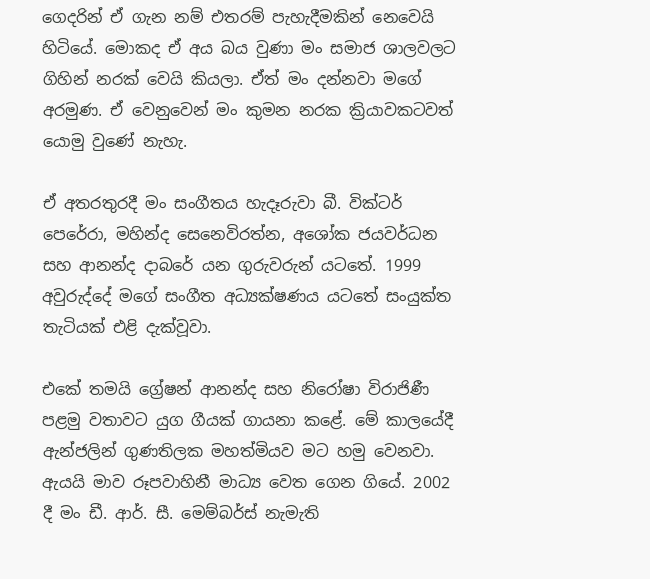ගෙදරින් ඒ ගැන නම් එතරම් පැහැදීමකින් නෙවෙයි හිටියේ. මොකද ඒ අය බය වුණා මං සමාජ ශාලවලට ගිහින් නරක් වෙයි කියලා. ඒත් මං දන්නවා මගේ අරමුණ. ඒ වෙනුවෙන් මං කුමන නරක ක්‍රියාවකටවත් යොමු වුණේ නැහැ.

ඒ අතරතුරදී මං සංගීතය හැදෑරුවා බී. වික්ටර් පෙරේරා, මහින්ද සෙනෙවිරත්න, අශෝක ජයවර්ධන සහ ආනන්ද දාබරේ යන ගුරුවරුන් යටතේ. 1999 අවුරුද්දේ මගේ සංගීත අධ්‍යක්ෂණය යටතේ සංයුක්ත තැටියක් එළි දැක්වූවා.

එකේ තමයි ග්‍රේෂන් ආනන්ද සහ නිරෝෂා විරාජිණී පළමු වතාවට යුග ගීයක් ගායනා කළේ. මේ කාලයේදී ඇන්ජලින් ගුණතිලක මහත්මියව මට හමු වෙනවා. ඇයයි මාව රූපවාහිනී මාධ්‍ය වෙත ගෙන ගියේ. 2002 දී මං ඩී. ආර්. සී. මෙම්බර්ස් නැමැති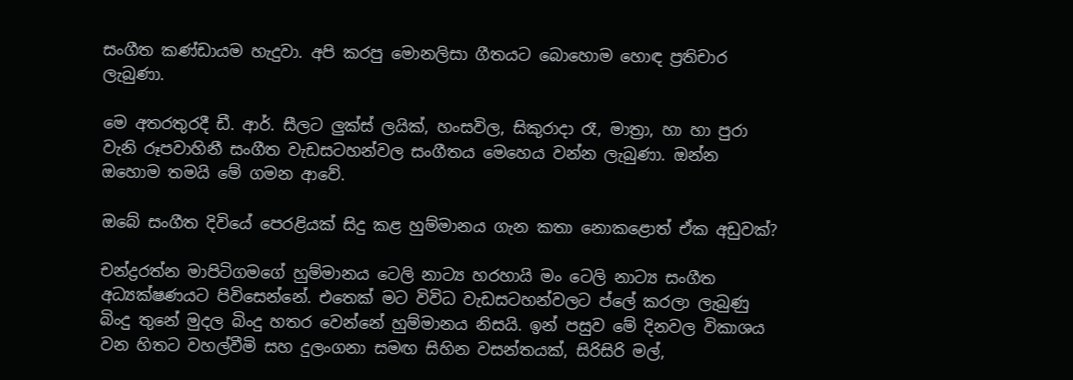සංගීත කණ්ඩායම හැදුවා. අපි කරපු මොනලිසා ගීතයට බොහොම හොඳ ප්‍රතිචාර ලැබුණා.

මෙ අතරතුරදී ඩී. ආර්. සීලට ලුක්ස් ලයික්, හංසවිල, සිකුරාදා රෑ, මාත්‍රා, හා හා පුරා වැනි රූපවාහිනී සංගීත වැඩසටහන්වල සංගීතය මෙහෙය වන්න ලැබුණා. ඔන්න ඔහොම තමයි මේ ගමන ආවේ.

ඔබේ සංගීත දිවියේ පෙරළියක් සිදු කළ හුම්මානය ගැන කතා නොකළොත් ඒක අඩුවක්?

චන්ද්‍රරත්න මාපිටිගමගේ හුම්මානය ටෙලි නාට්‍ය හරහායි මං ටෙලි නාට්‍ය සංගීත අධ්‍යක්ෂණයට පිවිසෙන්නේ. එතෙක් මට විවිධ වැඩසටහන්වලට ප්ලේ කරලා ලැබුණු බිංදු තුනේ මුදල බිංදු හතර වෙන්නේ හුම්මානය නිසයි. ඉන් පසුව මේ දිනවල විකාශය වන හිතට වහල්වීමි සහ දුලංගනා සමඟ සිහින වසන්තයක්, සිරිසිරි මල්,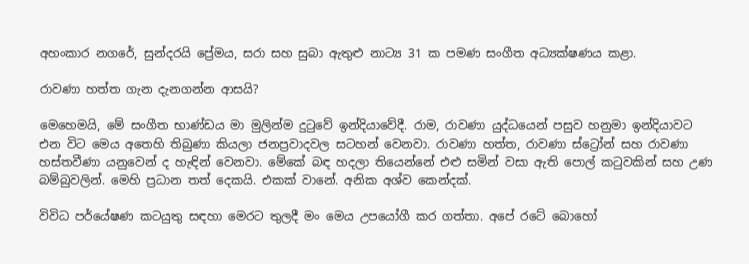අහංකාර නගරේ, සුන්දරයි ප්‍රේමය, සරා සහ සුබා ඇතුළු නාට්‍ය 31 ක පමණ සංගීත අධ්‍යක්ෂණය කළා.

රාවණා හත්ත ගැන දැනගන්න ආසයි?

මෙහෙමයි, මේ සංගීත භාණ්ඩය මා මුලින්ම දුටුවේ ඉන්දියාවේදී. රාම, රාවණා යුද්ධයෙන් පසුව හනුමා ඉන්දියාවට එන විට මෙය අතෙහි තිබුණා කියලා ජනප්‍රවාදවල සටහන් වෙනවා. රාවණා හත්ත, රාවණා ස්ට්‍රෝන් සහ රාවණා හස්තවීණා යනුවෙන් ද හැඳින් වෙනවා. මේකේ බඳ හදලා තියෙන්නේ එළු සමින් වසා ඇති පොල් කටුවකින් සහ උණ බම්බුවලින්. මෙහි ප්‍රධාන තත් දෙකයි. එකක් වානේ. අනික අශ්ව කෙන්දක්.

විවිධ පර්යේෂණ කටයුතු සඳහා මෙරට තුලදී මං මෙය උපයෝගී කර ගත්තා. අපේ රටේ බොහෝ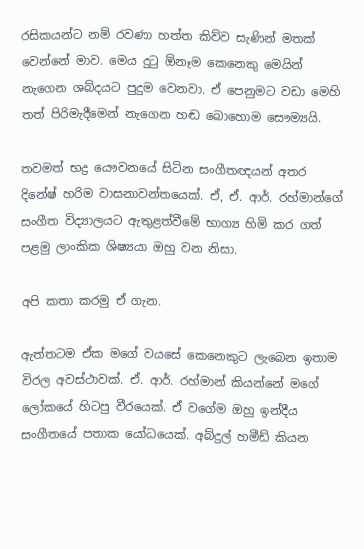රසිකයන්ට නම් රවණා හත්ත කිව්ව සැණින් මතක් වෙන්නේ මාව. මෙය දුටු ඕනෑම කෙනෙකු මෙයින් නැගෙන ශබ්දයට පුදුම වෙනවා. ඒ පෙනුමට වඩා මෙහි තත් පිරිමැදීමෙන් නැගෙන හඬ බොහොම සෞම්‍යයි.

තවමත් භද්‍ර යෞවනයේ සිටින සංගීතඥයන් අතර දිනේෂ් හරිම වාසනාවන්තයෙක්. ඒ, ඒ. ආර්. රහ්මාන්ගේ සංගීත විද්‍යාලයට ඇතුළත්වීමේ භාග්‍ය හිමි කර ගත් පළමු ලාංකික ශිෂ්‍යයා ඔහු වන නිසා.

අපි කතා කරමු ඒ ගැන.

ඇත්තටම ඒක මගේ වයසේ කෙනෙකුට ලැබෙන ඉතාම විරල අවස්ථාවක්. ඒ. ආර්. රහ්මාන් කියන්නේ මගේ ලෝකයේ හිටපු වීරයෙක්. ඒ වගේම ඔහු ඉන්දීය සංගීතයේ පතාක යෝධයෙක්. අබ්දුල් හමීඩ් කියන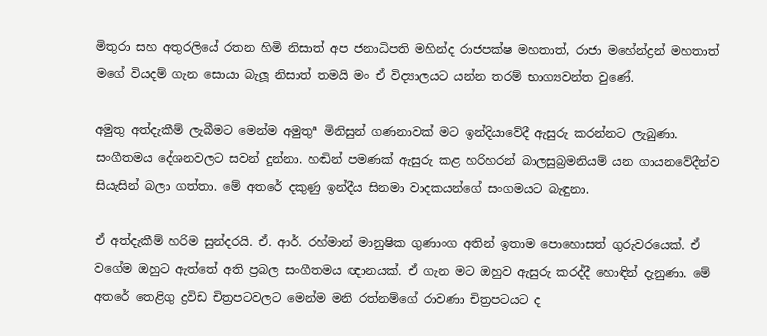මිතුරා සහ අතුරලියේ රතන හිමි නිසාත් අප ජනාධිපති මහින්ද රාජපක්ෂ මහතාත්, රාජා මහේන්ද්‍රන් මහතාත් මගේ වියදම් ගැන සොයා බැලූ නිසාත් තමයි මං ඒ විද්‍යාලයට යන්න තරම් භාග්‍යවන්ත වුණේ.

අමුතු අත්දැකීම් ලැබීමට මෙන්ම අමුතුª මිනිසුන් ගණනාවක් මට ඉන්දියාවේදී ඇසුරු කරන්නට ලැබුණා. සංගීතමය දේශනවලට සවන් දුන්නා. හඬින් පමණක් ඇසුරු කළ හරිහරන් බාලසුබ්‍රමනියම් යන ගායනවේදීන්ව සියැසින් බලා ගත්තා. මේ අතරේ දකුණු ඉන්දීය සිනමා වාදකයන්ගේ සංගමයට බැඳුනා.

ඒ අත්දැකීම් හරිම සුන්දරයි. ඒ. ආර්. රහ්මාන් මානුෂික ගුණාංග අතින් ඉතාම පොහොසත් ගුරුවරයෙක්. ඒ වගේම ඔහුට ඇත්තේ අති ප්‍රබල සංගීතමය ඥානයක්. ඒ ගැන මට ඔහුව ඇසුරු කරද්දී හොඳින් දැනුණා. මේ අතරේ තෙළිගු ද්‍රවිඩ චිත්‍රපටවලට මෙන්ම මනි රත්නම්ගේ රාවණා චිත්‍රපටයට ද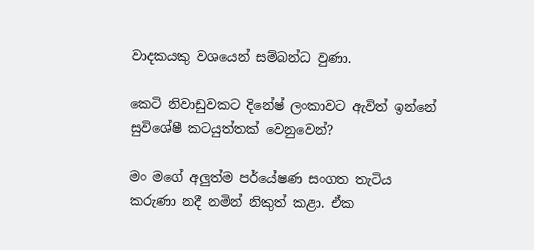වාදකයකු වශයෙන් සම්බන්ධ වුණා.

කෙටි නිවාඩුවකට දිනේෂ් ලංකාවට ඇවිත් ඉන්නේ සුවිශේෂී කටයුත්තක් වෙනුවෙන්?

මං මගේ අලුත්ම පර්යේෂණ සංගත තැටිය කරුණා නදී නමින් නිකුත් කළා. ඒක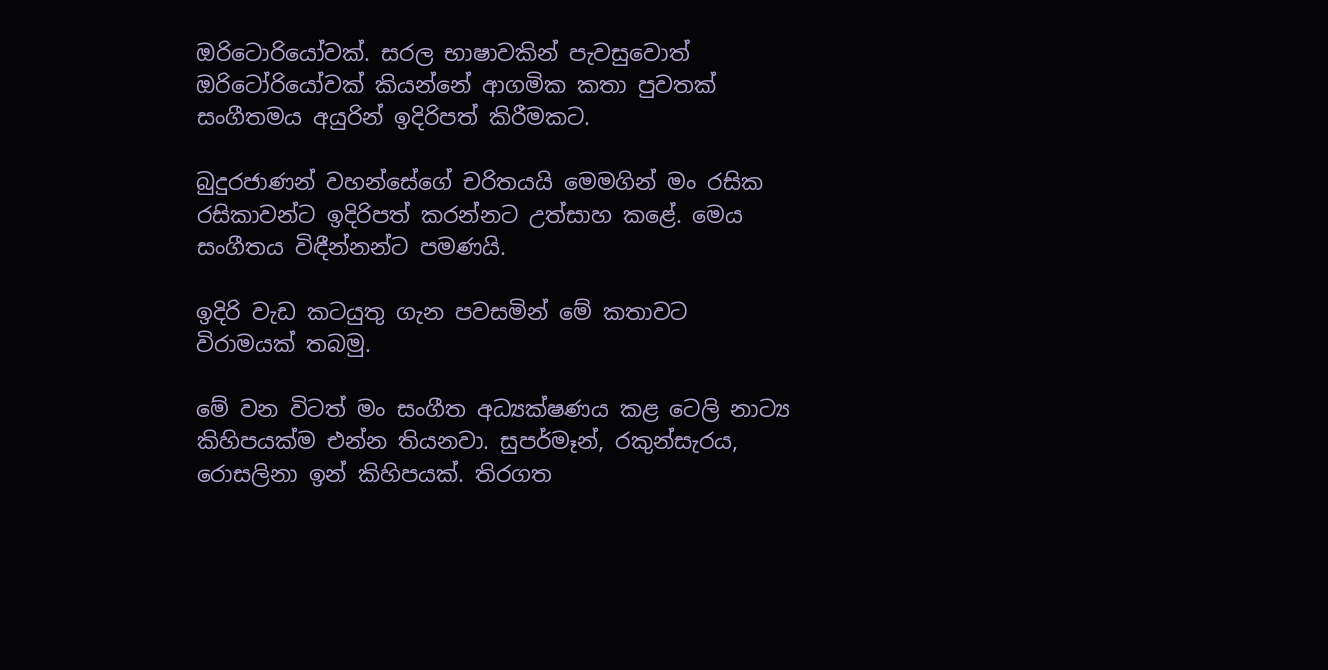ඔරිටොරියෝවක්. සරල භාෂාවකින් පැවසුවොත් ඔරිටෝරියෝවක් කියන්නේ ආගමික කතා පුවතක් සංගීතමය අයුරින් ඉදිරිපත් කිරීමකට.

බුදුරජාණන් වහන්සේගේ චරිතයයි මෙමගින් මං රසික රසිකාවන්ට ඉදිරිපත් කරන්නට උත්සාහ කළේ. මෙය සංගීතය විඳීන්නන්ට පමණයි.

ඉදිරි වැඩ කටයුතු ගැන පවසමින් මේ කතාවට විරාමයක් තබමු.

මේ වන විටත් මං සංගීත අධ්‍යක්ෂණය කළ ටෙලි නාට්‍ය කිහිපයක්ම එන්න තියනවා. සුපර්මෑන්, රකුන්සැරය, රොසලිනා ඉන් කිහිපයක්. තිරගත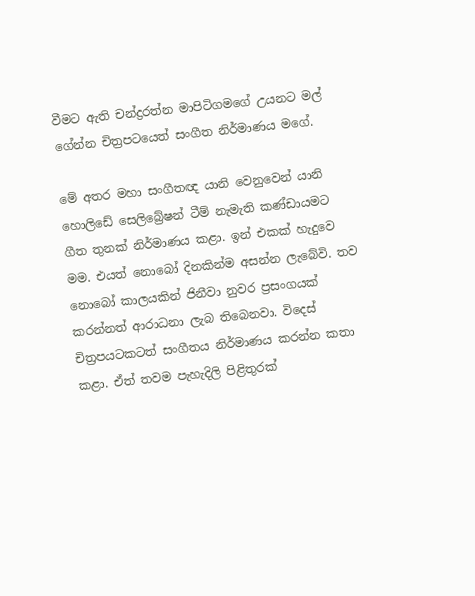වීමට ඇති චන්ද්‍රරත්න මාපිටිගමගේ උයනට මල් ගේන්න චිත්‍රපටයෙත් සංගීත නිර්මාණය මගේ.

මේ අතර මහා සංගීතඥ යානි වෙනුවෙන් යානි හොලිඩේ සෙලිබ්‍රේෂන් ටීම් නැමැති කණ්ඩායමට ගීත තුනක් නිර්මාණය කළා. ඉන් එකක් හැදුවෙ මම. එයත් නොබෝ දිනකින්ම අසන්න ලැබේවි. තව නොබෝ කාලයකින් ජිනීවා නුවර ප්‍රසංගයක් කරන්නත් ආරාධනා ලැබ තිබෙනවා. විදෙස් චිත්‍රපයටකටත් සංගීතය නිර්මාණය කරන්න කතා කළා. ඒත් තවම පැහැදිලි පිළිතුරක්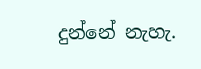දුන්නේ නැහැ.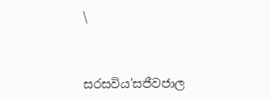\



සරසවිය'සජීවජාල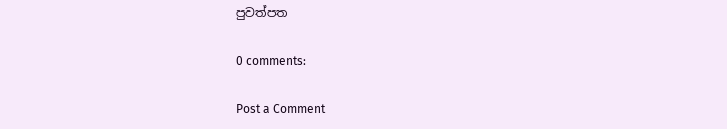පුවත්පත

0 comments:

Post a Comment